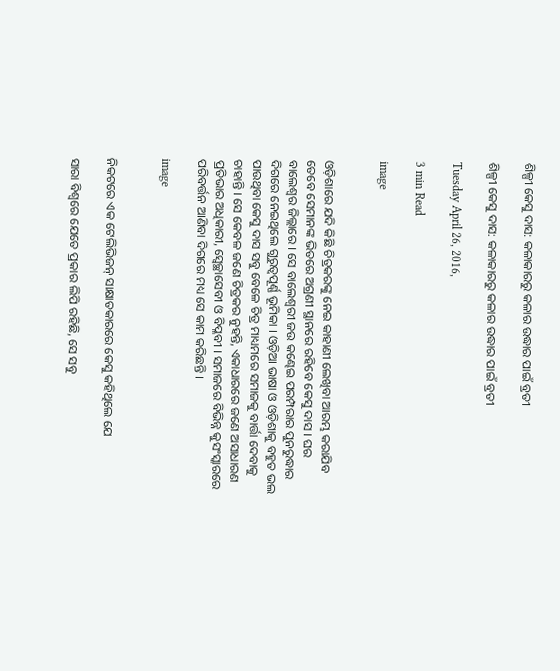ଶିଳ୍ପୀ କେସୁ ଦାସ: କଳାକାରରୁ କଳାର ଉଦ୍ଧାର ପାଇଁ ବ୍ରତୀ

ଶିଳ୍ପୀ କେସୁ ଦାସ: କଳାକାରରୁ କଳାର ଉଦ୍ଧାର ପାଇଁ ବ୍ରତୀ

Tuesday April 26, 2016,

3 min Read

image


ଓଡ଼ିଶାରେ ଯଦି କିଛି ଚିତ୍ରକରଙ୍କୁ ନେଇ କାହାଣୀ ଲେଖିବା ଆରମ୍ଭ କରାଯିବ ତେବେ ସେମାନଙ୍କ ଭିତରେ ଅଗ୍ରଣୀ ସ୍ଥାନରେ ରହିବେ କେସୁ ଦାସ । ଘର ବାଲେଶ୍ୱର ଜିଲ୍ଲାରେ । ସେ ବାଲେଶ୍ୱରୀ ଜଉ କଣ୍ଢେଇ ପରମ୍ପରାର ପୁନରୁଦ୍ଧାର ଦିଗରେ ନେଇଥିଲେ ଗୁରୁତ୍ୱପୂର୍ଣ୍ଣ ଭୂମିକା । ଓଡ଼ିଆ ଭାଷା ଓ ଓଡ଼ିଶାକୁ ବହୁତ ଭଲ ପାଉଥିବା କେସୁ ଦାସ ସବୁ ବେଳେ ଚିତ୍ର ମାଧ୍ୟମରେ ସମାଜକୁ ବାର୍ତ୍ତା ଦେବାକୁ ଚାହାନ୍ତି । ସେ କେବଳ ଜଣେ ଚିତ୍ରକର ନୁହନ୍ତି, ଏକାଧାରରେ ଜଣେ ଅସାଧାରଣ ପ୍ରତିଭାର ଅଧିକାରୀ, ସ୍ୱେଚ୍ଛାସେବୀ ଓ ବିପ୍ଳବୀ । ସମାଜରେ ବିଭିନ୍ନ କୁସଂସ୍କାରରେ ପରିବର୍ତ୍ତନ ଆଣିବା ଦିଗରେ ମଧ୍ୟ ସେ କାମ କରିଛନ୍ତି ।

image


ନିକଟରେ ଏକ ଟେଲିଭିଜନ୍ ସାକ୍ଷାତକାରରେ କେସୁ କହିଥିଲେ ଯେ

ସାରା ବିଶ୍ୱରେ ଯେତେ ପ୍ରକାର ଲିପି ରହିଛି, ସେ ସବୁ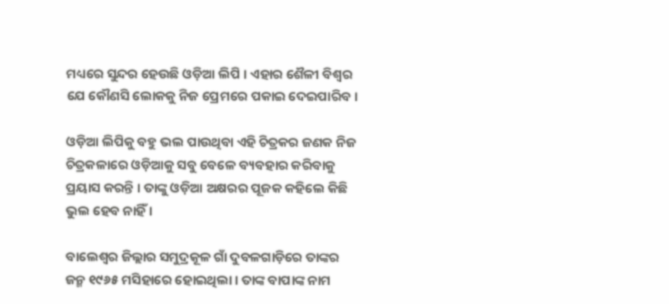ମଧ୍ୟରେ ସୁନ୍ଦର ହେଉଛି ଓଡ଼ିଆ ଲିପି । ଏହାର ଶୈଳୀ ବିଶ୍ୱର ଯେ କୌଣସି ଲୋକକୁ ନିଜ ପ୍ରେମରେ ପକାଇ ଦେଇପାରିବ।

ଓଡ଼ିଆ ଲିପିକୁ ବହୁ ଭଲ ପାଉଥିବା ଏହି ଚିତ୍ରକର ଜଣକ ନିଜ ଚିତ୍ରକଳାରେ ଓଡ଼ିଆକୁ ସବୁ ବେଳେ ବ୍ୟବହାର କରିବାକୁ ପ୍ରୟାସ କରନ୍ତି । ତାଙ୍କୁ ଓଡ଼ିଆ ଅକ୍ଷରର ପୂଜକ କହିଲେ କିଛି ଭୁଲ ହେବ ନାହିଁ ।

ବାଲେଶ୍ୱର ଜିଲ୍ଲାର ସମୁଦ୍ରକୂଳ ଗାଁ ଦୁବଳଗାଡ଼ିରେ ତାଙ୍କର ଜନ୍ମ ୧୯୬୫ ମସିହାରେ ହୋଇଥିଲା । ତାଙ୍କ ବାପାଙ୍କ ନାମ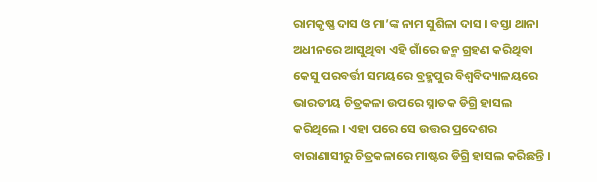ରାମକୃଷ୍ଣ ଦାସ ଓ ମା’ଙ୍କ ନାମ ସୁଶିଳା ଦାସ । ବସ୍ତା ଥାନା ଅଧୀନରେ ଆସୁଥିବା ଏହି ଗାଁରେ ଜନ୍ମ ଗ୍ରହଣ କରିଥିବା କେସୁ ପରବର୍ତ୍ତୀ ସମୟରେ ବ୍ରହ୍ମପୁର ବିଶ୍ୱବିଦ୍ୟାଳୟରେ ଭାରତୀୟ ଚିତ୍ରକଳା ଉପରେ ସ୍ନାତକ ଡିଗ୍ରି ହାସଲ କରିଥିଲେ । ଏହା ପରେ ସେ ଉତ୍ତର ପ୍ରଦେଶର ବାରାଣାସୀରୁ ଚିତ୍ରକଳାରେ ମାଷ୍ଟର ଡିଗ୍ରି ହାସଲ କରିଛନ୍ତି ।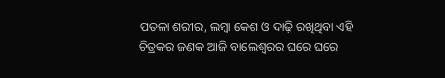ପତଳା ଶରୀର, ଲମ୍ବା କେଶ ଓ ଦାଢ଼ି ରଖିଥିବା ଏହି ଚିତ୍ରକର ଜଣକ ଆଜି ବାଲେଶ୍ୱରର ଘରେ ଘରେ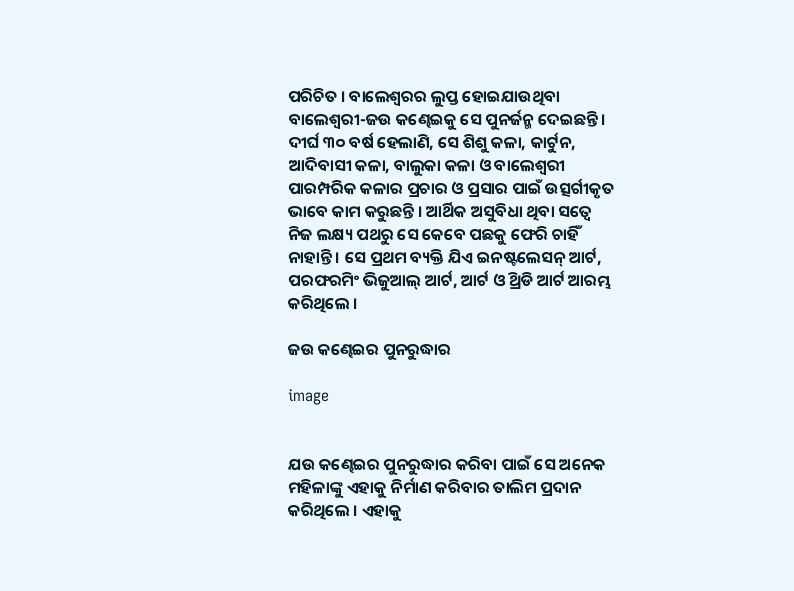ପରିଚିତ । ବାଲେଶ୍ୱରର ଲୁପ୍ତ ହୋଇଯାଉଥିବା ବାଲେଶ୍ୱରୀ-ଜଉ କଣ୍ଢେଇକୁ ସେ ପୁନର୍ଜନ୍ମ ଦେଇଛନ୍ତି । ଦୀର୍ଘ ୩୦ ବର୍ଷ ହେଲାଣି, ସେ ଶିଶୁ କଳା, କାର୍ଟୁନ, ଆଦିବାସୀ କଳା, ବାଲୁକା କଳା ଓ ବାଲେଶ୍ୱରୀ ପାରମ୍ପରିକ କଳାର ପ୍ରଚାର ଓ ପ୍ରସାର ପାଇଁ ଉତ୍ସର୍ଗୀକୃତ ଭାବେ କାମ କରୁଛନ୍ତି । ଆର୍ଥିକ ଅସୁବିଧା ଥିବା ସତ୍ୱେ ନିଜ ଲକ୍ଷ୍ୟ ପଥରୁ ସେ କେବେ ପଛକୁ ଫେରି ଚାହିଁ ନାହାନ୍ତି । ସେ ପ୍ରଥମ ବ୍ୟକ୍ତି ଯିଏ ଇନଷ୍ଟଲେସନ୍ ଆର୍ଟ, ପରଫରମିଂ ଭିଜୁଆଲ୍ ଆର୍ଟ, ଆର୍ଟ ଓ ଥ୍ରିଡି ଆର୍ଟ ଆରମ୍ଭ କରିଥିଲେ ।

ଜଉ କଣ୍ଢେଇର ପୁନରୁଦ୍ଧାର

image


ଯଉ କଣ୍ଢେଇର ପୁନରୁଦ୍ଧାର କରିବା ପାଇଁ ସେ ଅନେକ ମହିଳାଙ୍କୁ ଏହାକୁ ନିର୍ମାଣ କରିବାର ତାଲିମ ପ୍ରଦାନ କରିଥିଲେ । ଏହାକୁ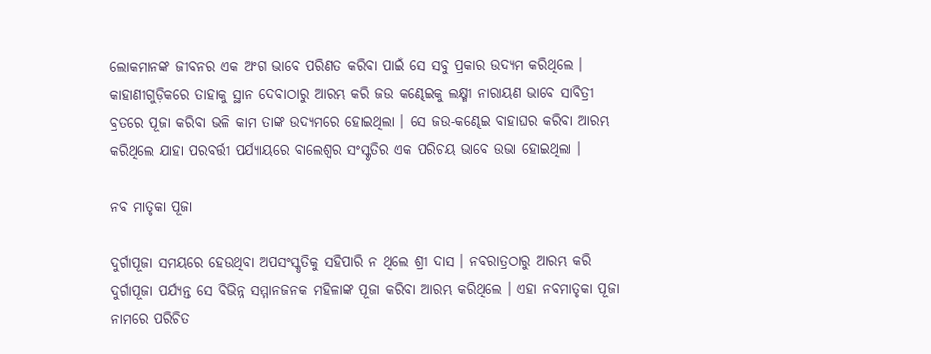ଲୋକମାନଙ୍କ ଜୀବନର ଏକ ଅଂଗ ଭାବେ ପରିଣତ କରିବା ପାଇଁ ସେ ସବୁ ପ୍ରକାର ଉଦ୍ୟମ କରିଥିଲେ । କାହାଣୀଗୁଡ଼ିକରେ ତାହାକୁ ସ୍ଥାନ ଦେବାଠାରୁ ଆରମ୍ଭ କରି ଜଉ କଣ୍ଢେଇକୁ ଲକ୍ଷ୍ମୀ ନାରାୟଣ ଭାବେ ସାବିତ୍ରୀ ବ୍ରତରେ ପୂଜା କରିବା ଭଳି କାମ ତାଙ୍କ ଉଦ୍ୟମରେ ହୋଇଥିଲା । ସେ ଜଉ-କଣ୍ଢେଇ ବାହାଘର କରିବା ଆରମ୍ଭ କରିଥିଲେ ଯାହା ପରବର୍ତ୍ତୀ ପର୍ଯ୍ୟାୟରେ ବାଲେଶ୍ୱର ସଂସ୍କୃତିର ଏକ ପରିଚୟ ଭାବେ ଉଭା ହୋଇଥିଲା ।

ନବ ମାତୃକା ପୂଜା

ଦୁର୍ଗାପୂଜା ସମୟରେ ହେଉଥିବା ଅପସଂସ୍କୃତିକୁ ସହିପାରି ନ ଥିଲେ ଶ୍ରୀ ଦାସ । ନବରାତ୍ରଠାରୁ ଆରମ୍ଭ କରି ଦୁର୍ଗାପୂଜା ପର୍ଯ୍ୟନ୍ତ ସେ ବିଭିନ୍ନ ସମ୍ମାନଜନକ ମହିଳାଙ୍କ ପୂଜା କରିବା ଆରମ୍ଭ କରିଥିଲେ । ଏହା ନବମାତୃକା ପୂଜା ନାମରେ ପରିଚିତ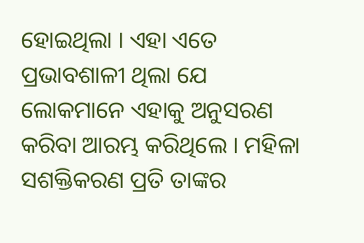ହୋଇଥିଲା । ଏହା ଏତେ ପ୍ରଭାବଶାଳୀ ଥିଲା ଯେ ଲୋକମାନେ ଏହାକୁ ଅନୁସରଣ କରିବା ଆରମ୍ଭ କରିଥିଲେ । ମହିଳା ସଶକ୍ତିକରଣ ପ୍ରତି ତାଙ୍କର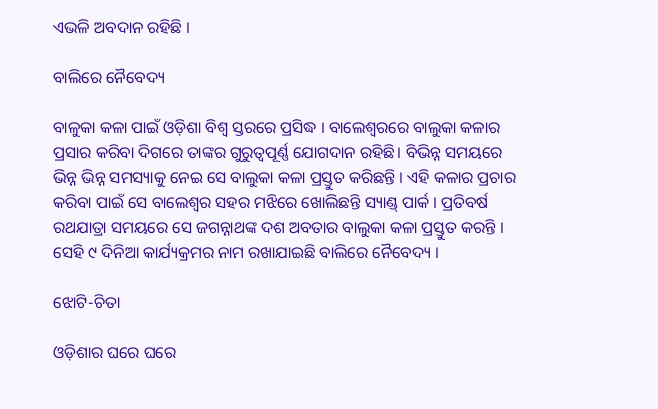ଏଭଳି ଅବଦାନ ରହିଛି ।

ବାଲିରେ ନୈବେଦ୍ୟ

ବାଳୁକା କଳା ପାଇଁ ଓଡ଼ିଶା ବିଶ୍ୱ ସ୍ତରରେ ପ୍ରସିଦ୍ଧ । ବାଲେଶ୍ୱରରେ ବାଲୁକା କଳାର ପ୍ରସାର କରିବା ଦିଗରେ ତାଙ୍କର ଗୁରୁତ୍ୱପୂର୍ଣ୍ଣ ଯୋଗଦାନ ରହିଛି। ବିଭିନ୍ନ ସମୟରେ ଭିନ୍ନ ଭିନ୍ନ ସମସ୍ୟାକୁ ନେଇ ସେ ବାଲୁକା କଳା ପ୍ରସ୍ତୁତ କରିଛନ୍ତି । ଏହି କଳାର ପ୍ରଚାର କରିବା ପାଇଁ ସେ ବାଲେଶ୍ୱର ସହର ମଝିରେ ଖୋଲିଛନ୍ତି ସ୍ୟାଣ୍ଡ୍ ପାର୍କ । ପ୍ରତିବର୍ଷ ରଥଯାତ୍ରା ସମୟରେ ସେ ଜଗନ୍ନାଥଙ୍କ ଦଶ ଅବତାର ବାଲୁକା କଳା ପ୍ରସ୍ତୁତ କରନ୍ତି । ସେହି ୯ ଦିନିଆ କାର୍ଯ୍ୟକ୍ରମର ନାମ ରଖାଯାଇଛି ବାଲିରେ ନୈବେଦ୍ୟ ।

ଝୋଟି-ଚିତା

ଓଡ଼ିଶାର ଘରେ ଘରେ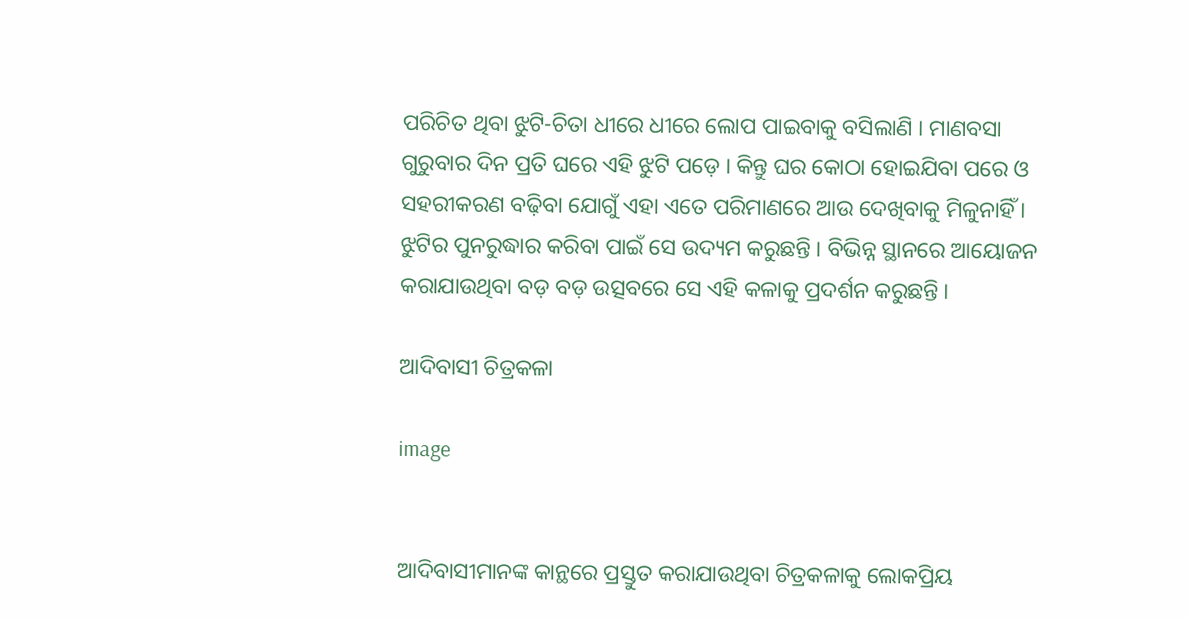ପରିଚିତ ଥିବା ଝୁଟି-ଚିତା ଧୀରେ ଧୀରେ ଲୋପ ପାଇବାକୁ ବସିଲାଣି । ମାଣବସା ଗୁରୁବାର ଦିନ ପ୍ରତି ଘରେ ଏହି ଝୁଟି ପଡ଼େ । କିନ୍ତୁ ଘର କୋଠା ହୋଇଯିବା ପରେ ଓ ସହରୀକରଣ ବଢ଼ିବା ଯୋଗୁଁ ଏହା ଏତେ ପରିମାଣରେ ଆଉ ଦେଖିବାକୁ ମିଳୁନାହିଁ । ଝୁଟିର ପୁନରୁଦ୍ଧାର କରିବା ପାଇଁ ସେ ଉଦ୍ୟମ କରୁଛନ୍ତି । ବିଭିନ୍ନ ସ୍ଥାନରେ ଆୟୋଜନ କରାଯାଉଥିବା ବଡ଼ ବଡ଼ ଉତ୍ସବରେ ସେ ଏହି କଳାକୁ ପ୍ରଦର୍ଶନ କରୁଛନ୍ତି ।

ଆଦିବାସୀ ଚିତ୍ରକଳା

image


ଆଦିବାସୀମାନଙ୍କ କାନ୍ଥରେ ପ୍ରସ୍ତୁତ କରାଯାଉଥିବା ଚିତ୍ରକଳାକୁ ଲୋକପ୍ରିୟ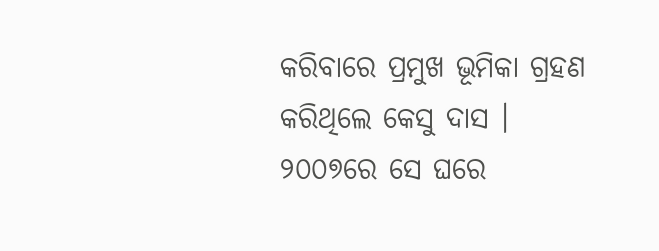କରିବାରେ ପ୍ରମୁଖ ଭୂମିକା ଗ୍ରହଣ କରିଥିଲେ କେସୁ ଦାସ । ୨୦୦୭ରେ ସେ ଘରେ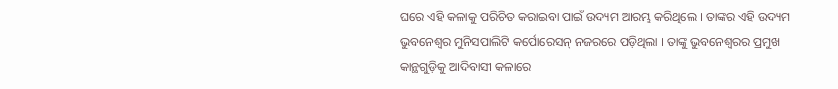ଘରେ ଏହି କଳାକୁ ପରିଚିତ କରାଇବା ପାଇଁ ଉଦ୍ୟମ ଆରମ୍ଭ କରିଥିଲେ । ତାଙ୍କର ଏହି ଉଦ୍ୟମ ଭୁବନେଶ୍ୱର ମୁନିସପାଲିଟି କର୍ପୋରେସନ୍ ନଜରରେ ପଡ଼ିଥିଲା । ତାଙ୍କୁ ଭୁବନେଶ୍ୱରର ପ୍ରମୁଖ କାନ୍ଥଗୁଡ଼ିକୁ ଆଦିବାସୀ କଳାରେ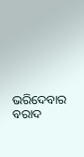ଭରିଦେବାର ବରାଦ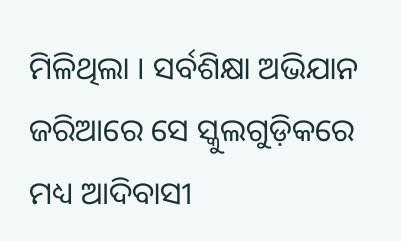ମିଳିଥିଲା । ସର୍ବଶିକ୍ଷା ଅଭିଯାନ ଜରିଆରେ ସେ ସ୍କୁଲଗୁଡ଼ିକରେ ମଧ୍ୟ ଆଦିବାସୀ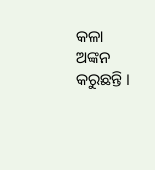କଳା ଅଙ୍କନ କରୁଛନ୍ତି ।